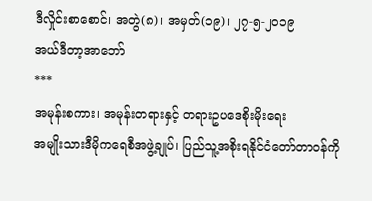ဒီလှိုင်းစာစောင်၊ အတွဲ(၈)၊ အမှတ်(၁၉)၊ ၂၇-၅-၂၀၁၉
အယ်ဒီတာ့အာဘော်
***
အမုန်းစကား၊ အမုန်းတရားနှင့် တရားဥပဒေစိုးမိုးရေး
အမျိုးသားဒီမိုကရေစီအဖွဲ့ချုပ်၊ ပြည်သူ့အစိုးရနိုင်ငံတော်တာဝန်ကို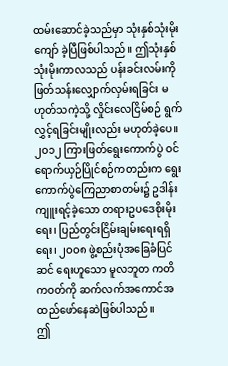ထမ်းဆောင်ခဲ့သည်မှာ သုံးနှစ်သုံးမိုးကျော် ခဲ့ပြီဖြစ်ပါသည်။ ဤသုံးနှစ်သုံးမိုးကာလသည် ပန်းခင်းလမ်းကို ဖြတ်သန်းလျှောက်လှမ်းရခြင်း မဟုတ်သကဲ့သို့ လှိုင်းလေငြိမ်စဉ် ရွက်လွှင့်ရခြင်းမျိုးလည်း မဟုတ်ခဲ့ပေ။
၂ဝ၁၂ ကြားဖြတ်ရွေးကောက်ပွဲ ဝင်ရောက်ယှဉ်ပြိုင်စဉ်ကတည်းက ရွေးကောက်ပွဲကြေညာစာတမ်း၌ ဥဒါန်း ကျူးရင့်ခဲ့သော တရားဥပဒေစိုးမိုးရေး၊ ပြည်တွင်းငြိမ်းချမ်းရေးရရှိရေး၊ ၂ဝဝ၈ ဖွဲ့စည်းပုံအခြေခံပြင်ဆင် ရေးဟူသော မူလဘူတ ကတိကဝတ်ကို ဆက်လက်အကောင်အထည်ဖော်နေဆဲဖြစ်ပါသည်။
ဤ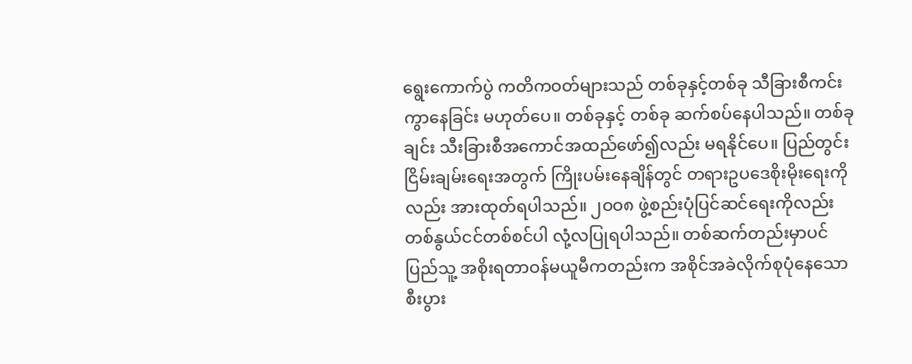ရွေးကောက်ပွဲ ကတိကဝတ်များသည် တစ်ခုနှင့်တစ်ခု သီခြားစီကင်းကွာနေခြင်း မဟုတ်ပေ။ တစ်ခုနှင့် တစ်ခု ဆက်စပ်နေပါသည်။ တစ်ခုချင်း သီးခြားစီအကောင်အထည်ဖော်၍လည်း မရနိုင်ပေ။ ပြည်တွင်းငြိမ်းချမ်းရေးအတွက် ကြိုးပမ်းနေချိန်တွင် တရားဥပဒေစိုးမိုးရေးကိုလည်း အားထုတ်ရပါသည်။ ၂ဝဝ၈ ဖွဲ့စည်းပုံပြင်ဆင်ရေးကိုလည်း တစ်နွယ်ငင်တစ်စင်ပါ လုံ့လပြုရပါသည်။ တစ်ဆက်တည်းမှာပင် ပြည်သူ့ အစိုးရတာဝန်မယူမီကတည်းက အစိုင်အခဲလိုက်စုပုံနေသော စီးပွား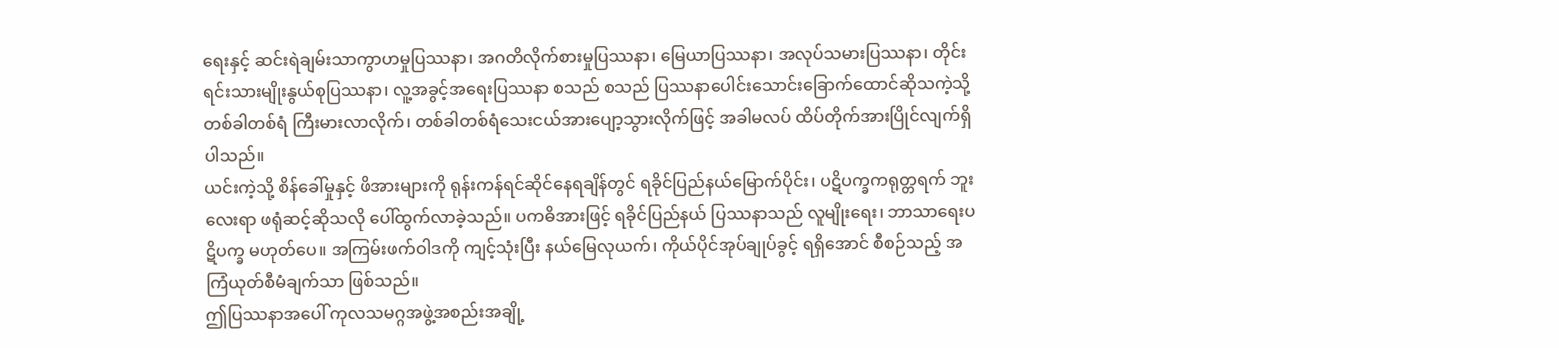ရေးနှင့် ဆင်းရဲချမ်းသာကွာဟမှုပြဿနာ၊ အဂတိလိုက်စားမှုပြဿနာ၊ မြေယာပြဿနာ၊ အလုပ်သမားပြဿနာ၊ တိုင်းရင်းသားမျိုးနွယ်စုပြဿနာ၊ လူ့အခွင့်အရေးပြဿနာ စသည် စသည် ပြဿနာပေါင်းသောင်းခြောက်ထောင်ဆိုသကဲ့သို့ တစ်ခါတစ်ရံ ကြီးမားလာလိုက်၊ တစ်ခါတစ်ရံသေးငယ်အားပျော့သွားလိုက်ဖြင့် အခါမလပ် ထိပ်တိုက်အားပြိုင်လျက်ရှိပါသည်။
ယင်းကဲ့သို့ စိန်ခေါ်မှုနှင့် ဖိအားများကို ရုန်းကန်ရင်ဆိုင်နေရချိန်တွင် ရခိုင်ပြည်နယ်မြောက်ပိုင်း၊ ပဋိပက္ခကရုတ္တရက် ဘူးလေးရာ ဖရုံဆင့်ဆိုသလို ပေါ်ထွက်လာခဲ့သည်။ ပကဓိအားဖြင့် ရခိုင်ပြည်နယ် ပြဿနာသည် လူမျိုးရေး၊ ဘာသာရေးပဋိပက္ခ မဟုတ်ပေ။ အကြမ်းဖက်ဝါဒကို ကျင့်သုံးပြီး နယ်မြေလုယက်၊ ကိုယ်ပိုင်အုပ်ချုပ်ခွင့် ရရှိအောင် စီစဉ်သည့် အကြံယုတ်စီမံချက်သာ ဖြစ်သည်။
ဤပြဿနာအပေါ် ကုလသမဂ္ဂအဖွဲ့အစည်းအချို့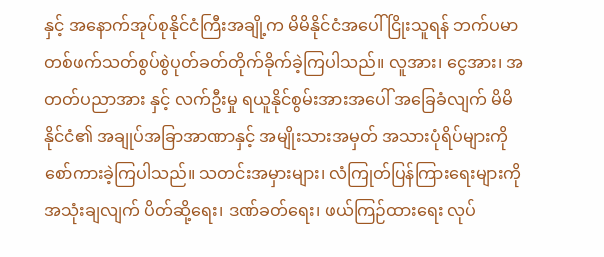နှင့် အနောက်အုပ်စုနိုင်ငံကြီးအချို့က မိမိနိုင်ငံအပေါ် ငြိုးသူရန် ဘက်ပမာ တစ်ဖက်သတ်စွပ်စွဲပုတ်ခတ်တိုက်ခိုက်ခဲ့ကြပါသည်။ လူအား၊ ငွေအား၊ အတတ်ပညာအား နှင့် လက်ဦးမှု ရယူနိုင်စွမ်းအားအပေါ် အခြေခံလျက် မိမိနိုင်ငံ၏ အချုပ်အခြာအာဏာနှင့် အမျိုးသားအမှတ် အသားပုံရိပ်များကို စော်ကားခဲ့ကြပါသည်။ သတင်းအမှားများ၊ လံကြုတ်ပြန်ကြားရေးများကို အသုံးချလျက် ပိတ်ဆို့ရေး၊ ဒဏ်ခတ်ရေး၊ ဖယ်ကြဉ်ထားရေး လုပ်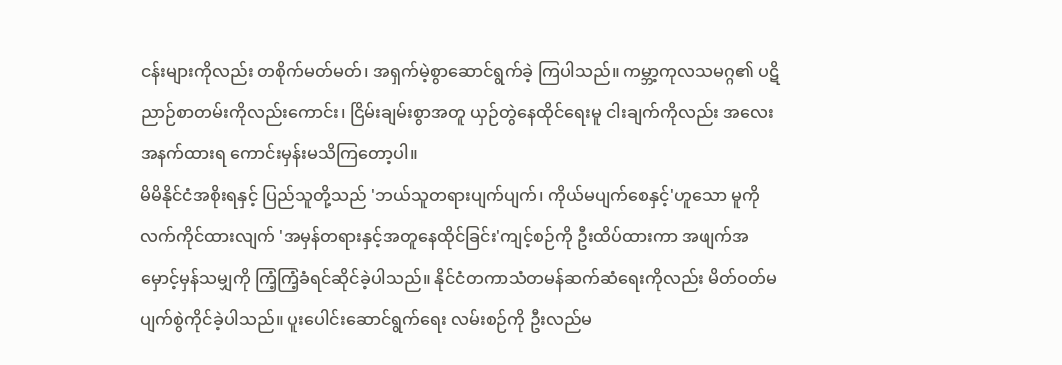ငန်းများကိုလည်း တစိုက်မတ်မတ်၊ အရှက်မဲ့စွာဆောင်ရွက်ခဲ့ ကြပါသည်။ ကမ္ဘာ့ကုလသမဂ္ဂ၏ ပဋိညာဉ်စာတမ်းကိုလည်းကောင်း၊ ငြိမ်းချမ်းစွာအတူ ယှဉ်တွဲနေထိုင်ရေးမူ ငါးချက်ကိုလည်း အလေးအနက်ထားရ ကောင်းမှန်းမသိကြတော့ပါ။
မိမိနိုင်ငံအစိုးရနှင့် ပြည်သူတို့သည် 'ဘယ်သူတရားပျက်ပျက်၊ ကိုယ်မပျက်စေနှင့်'ဟူသော မူကို လက်ကိုင်ထားလျက် 'အမှန်တရားနှင့်အတူနေထိုင်ခြင်း'ကျင့်စဉ်ကို ဦးထိပ်ထားကာ အဖျက်အမှောင့်မှန်သမျှကို ကြံ့ကြံ့ခံရင်ဆိုင်ခဲ့ပါသည်။ နိုင်ငံတကာသံတမန်ဆက်ဆံရေးကိုလည်း မိတ်ဝတ်မပျက်စွဲကိုင်ခဲ့ပါသည်။ ပူးပေါင်းဆောင်ရွက်ရေး လမ်းစဉ်ကို ဦးလည်မ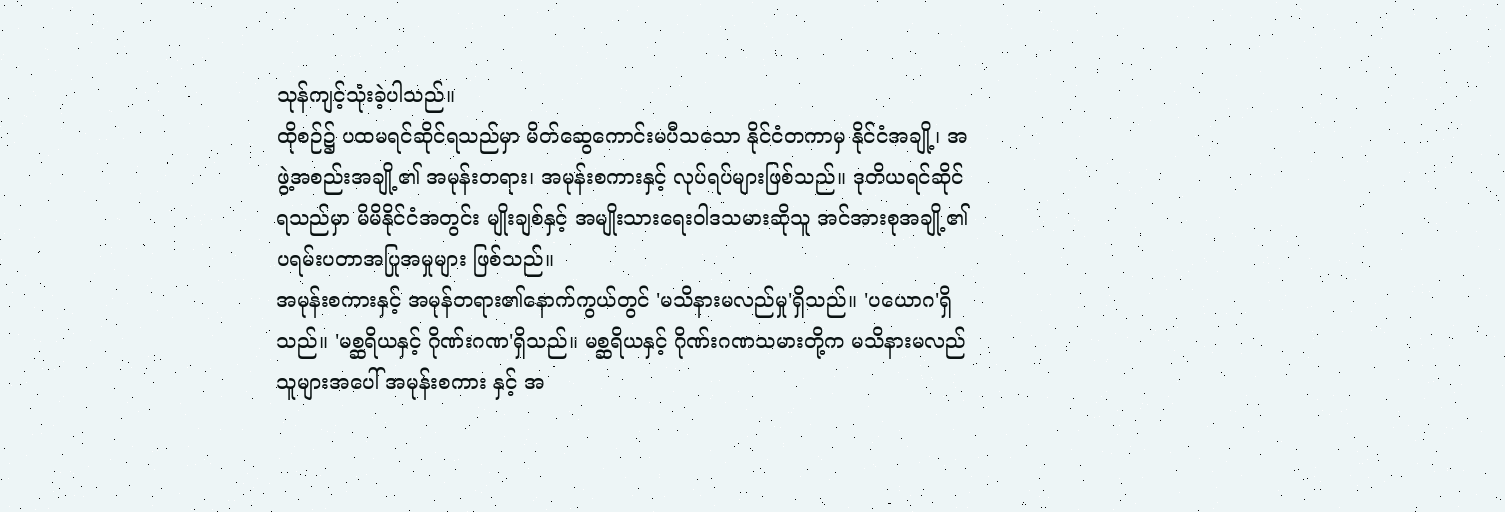သုန်ကျင့်သုံးခဲ့ပါသည်။
ထိုစဉ်၌ ပထမရင်ဆိုင်ရသည်မှာ မိတ်ဆွေကောင်းမပီသသော နိုင်ငံတကာမှ နိုင်ငံအချို့၊ အဖွဲ့အစည်းအချို့၏ အမုန်းတရား၊ အမုန်းစကားနှင့် လုပ်ရပ်များဖြစ်သည်။ ဒုတိယရင်ဆိုင်ရသည်မှာ မိမိနိုင်ငံအတွင်း မျိုးချစ်နှင့် အမျိုးသားရေးဝါဒသမားဆိုသူ အင်အားစုအချို့၏ ပရမ်းပတာအပြုအမှုများ ဖြစ်သည်။
အမုန်းစကားနှင့် အမုန်တရား၏နောက်ကွယ်တွင် 'မသိနားမလည်မှု'ရှိသည်။ 'ပယောဂ'ရှိသည်။ 'မစ္ဆရိယနှင့် ဂိုဏ်းဂဏ'ရှိသည်။ မစ္ဆရိယနှင့် ဂိုဏ်းဂဏသမားတို့က မသိနားမလည်သူများအပေါ် အမုန်းစကား နှင့် အ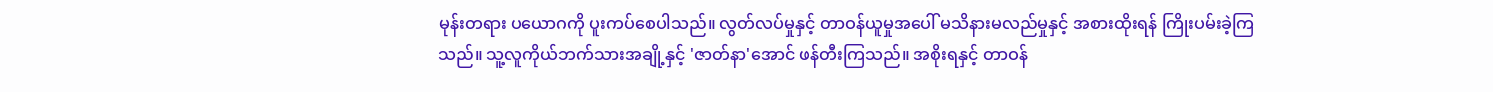မုန်းတရား ပယောဂကို ပူးကပ်စေပါသည်။ လွတ်လပ်မှုနှင့် တာဝန်ယူမှုအပေါ် မသိနားမလည်မှုနှင့် အစားထိုးရန် ကြိုးပမ်းခဲ့ကြ သည်။ သူ့လူကိုယ်ဘက်သားအချို့နှင့် 'ဇာတ်နာ'အောင် ဖန်တီးကြသည်။ အစိုးရနှင့် တာဝန်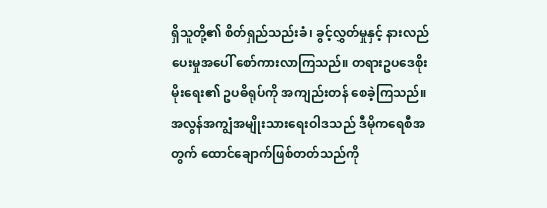ရှိသူတို့၏ စိတ်ရှည်သည်းခံ၊ ခွင့်လွှတ်မှုနှင့် နားလည်ပေးမှုအပေါ် စော်ကားလာကြသည်။ တရားဥပဒေစိုးမိုးရေး၏ ဥပဓိရုပ်ကို အကျည်းတန် စေခဲ့ကြသည်။
အလွန်အကျွံအမျိုးသားရေးဝါဒသည် ဒီမိုကရေစီအတွက် ထောင်ချောက်ဖြစ်တတ်သည်ကို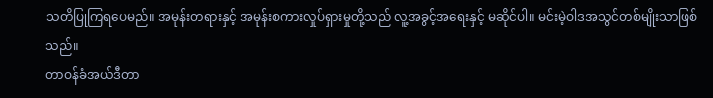သတိပြုကြရပေမည်။ အမုန်းတရားနှင့် အမုန်းစကားလှုပ်ရှားမှုတို့သည် လူ့အခွင့်အရေးနှင့် မဆိုင်ပါ။ မင်းမဲ့ဝါဒအသွင်တစ်မျိုးသာဖြစ်သည်။
တာဝန်ခံအယ်ဒီတာ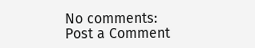No comments:
Post a Comment